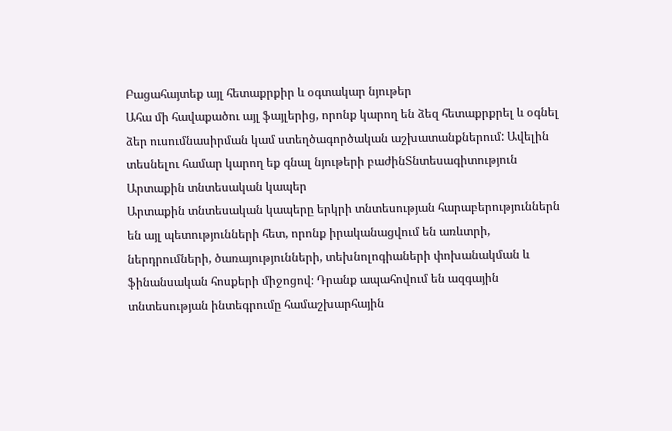Բացահայտեք այլ հետաքրքիր և օգտակար նյութեր
Ահա մի հավաքածու այլ ֆայլերից, որոնք կարող են ձեզ հետաքրքրել և օգնել ձեր ուսումնասիրման կամ ստեղծագործական աշխատանքներում: Ավելին տեսնելու համար կարող եք գնալ նյութերի բաժինՏնտեսագիտություն
Արտաքին տնտեսական կապեր
Արտաքին տնտեսական կապերը երկրի տնտեսության հարաբերություններն են այլ պետությունների հետ, որոնք իրականացվում են առևտրի, ներդրումների, ծառայությունների, տեխնոլոգիաների փոխանակման և ֆինանսական հոսքերի միջոցով։ Դրանք ապահովում են ազգային տնտեսության ինտեգրումը համաշխարհային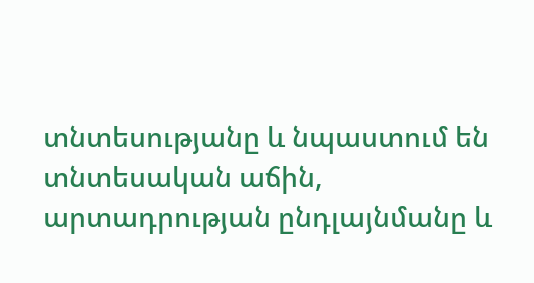տնտեսությանը և նպաստում են տնտեսական աճին, արտադրության ընդլայնմանը և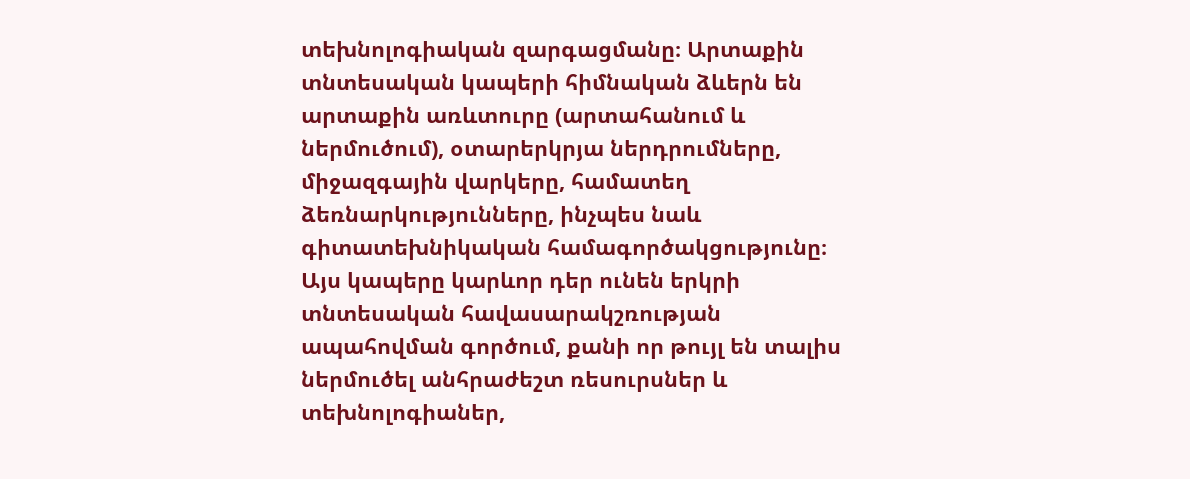տեխնոլոգիական զարգացմանը։ Արտաքին տնտեսական կապերի հիմնական ձևերն են արտաքին առևտուրը (արտահանում և ներմուծում), օտարերկրյա ներդրումները, միջազգային վարկերը, համատեղ ձեռնարկությունները, ինչպես նաև գիտատեխնիկական համագործակցությունը։ Այս կապերը կարևոր դեր ունեն երկրի տնտեսական հավասարակշռության ապահովման գործում, քանի որ թույլ են տալիս ներմուծել անհրաժեշտ ռեսուրսներ և տեխնոլոգիաներ,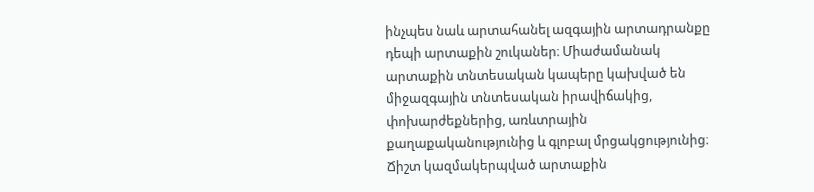ինչպես նաև արտահանել ազգային արտադրանքը դեպի արտաքին շուկաներ։ Միաժամանակ արտաքին տնտեսական կապերը կախված են միջազգային տնտեսական իրավիճակից, փոխարժեքներից, առևտրային քաղաքականությունից և գլոբալ մրցակցությունից։ Ճիշտ կազմակերպված արտաքին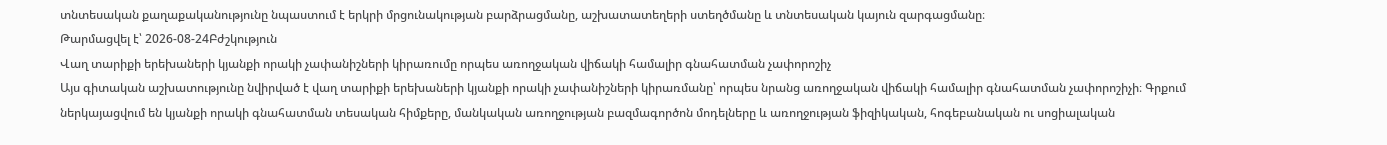տնտեսական քաղաքականությունը նպաստում է երկրի մրցունակության բարձրացմանը, աշխատատեղերի ստեղծմանը և տնտեսական կայուն զարգացմանը։
Թարմացվել է՝ 2026-08-24Բժշկություն
Վաղ տարիքի երեխաների կյանքի որակի չափանիշների կիրառումը որպես առողջական վիճակի համալիր գնահատման չափորոշիչ
Այս գիտական աշխատությունը նվիրված է վաղ տարիքի երեխաների կյանքի որակի չափանիշների կիրառմանը՝ որպես նրանց առողջական վիճակի համալիր գնահատման չափորոշիչի։ Գրքում ներկայացվում են կյանքի որակի գնահատման տեսական հիմքերը, մանկական առողջության բազմագործոն մոդելները և առողջության ֆիզիկական, հոգեբանական ու սոցիալական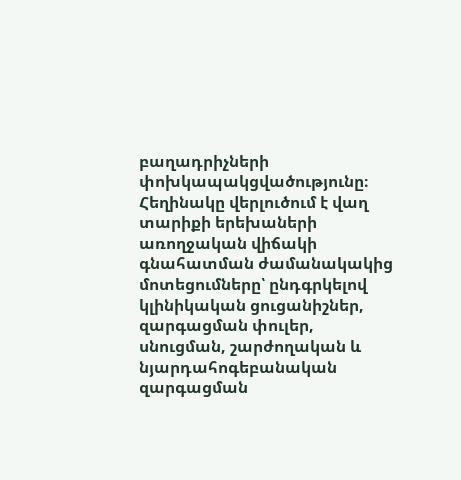բաղադրիչների փոխկապակցվածությունը։ Հեղինակը վերլուծում է վաղ տարիքի երեխաների առողջական վիճակի գնահատման ժամանակակից մոտեցումները՝ ընդգրկելով կլինիկական ցուցանիշներ, զարգացման փուլեր, սնուցման, շարժողական և նյարդահոգեբանական զարգացման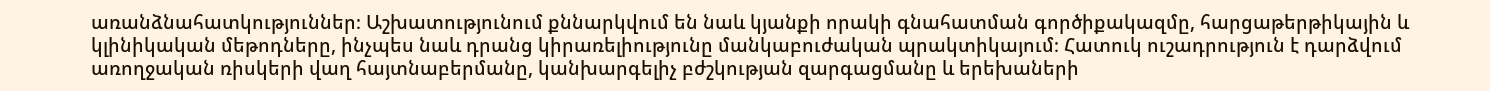առանձնահատկություններ։ Աշխատությունում քննարկվում են նաև կյանքի որակի գնահատման գործիքակազմը, հարցաթերթիկային և կլինիկական մեթոդները, ինչպես նաև դրանց կիրառելիությունը մանկաբուժական պրակտիկայում։ Հատուկ ուշադրություն է դարձվում առողջական ռիսկերի վաղ հայտնաբերմանը, կանխարգելիչ բժշկության զարգացմանը և երեխաների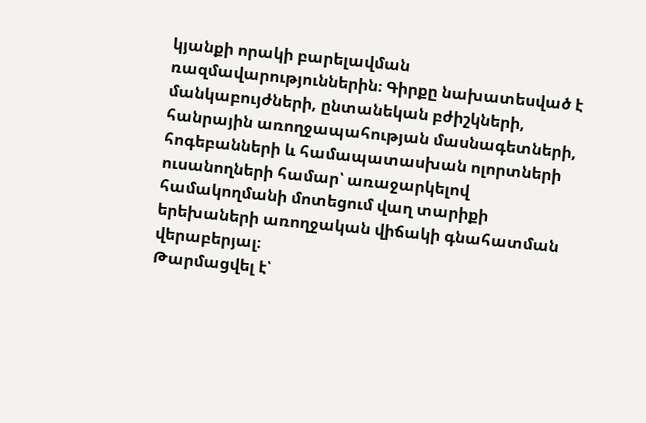կյանքի որակի բարելավման ռազմավարություններին։ Գիրքը նախատեսված է մանկաբույժների, ընտանեկան բժիշկների, հանրային առողջապահության մասնագետների, հոգեբանների և համապատասխան ոլորտների ուսանողների համար՝ առաջարկելով համակողմանի մոտեցում վաղ տարիքի երեխաների առողջական վիճակի գնահատման վերաբերյալ։
Թարմացվել է՝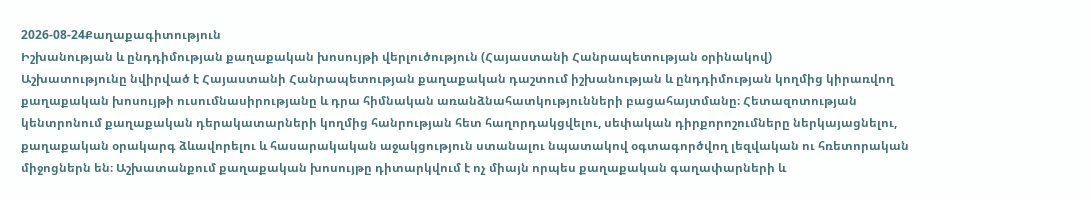2026-08-24Քաղաքագիտություն
Իշխանության և ընդդիմության քաղաքական խոսույթի վերլուծություն (Հայաստանի Հանրապետության օրինակով)
Աշխատությունը նվիրված է Հայաստանի Հանրապետության քաղաքական դաշտում իշխանության և ընդդիմության կողմից կիրառվող քաղաքական խոսույթի ուսումնասիրությանը և դրա հիմնական առանձնահատկությունների բացահայտմանը։ Հետազոտության կենտրոնում քաղաքական դերակատարների կողմից հանրության հետ հաղորդակցվելու, սեփական դիրքորոշումները ներկայացնելու, քաղաքական օրակարգ ձևավորելու և հասարակական աջակցություն ստանալու նպատակով օգտագործվող լեզվական ու հռետորական միջոցներն են։ Աշխատանքում քաղաքական խոսույթը դիտարկվում է ոչ միայն որպես քաղաքական գաղափարների և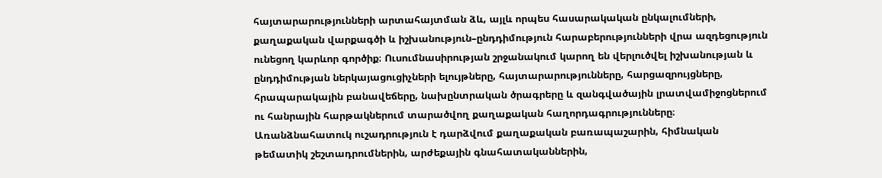հայտարարությունների արտահայտման ձև, այլև որպես հասարակական ընկալումների, քաղաքական վարքագծի և իշխանություն–ընդդիմություն հարաբերությունների վրա ազդեցություն ունեցող կարևոր գործիք։ Ուսումնասիրության շրջանակում կարող են վերլուծվել իշխանության և ընդդիմության ներկայացուցիչների ելույթները, հայտարարությունները, հարցազրույցները, հրապարակային բանավեճերը, նախընտրական ծրագրերը և զանգվածային լրատվամիջոցներում ու հանրային հարթակներում տարածվող քաղաքական հաղորդագրությունները։ Առանձնահատուկ ուշադրություն է դարձվում քաղաքական բառապաշարին, հիմնական թեմատիկ շեշտադրումներին, արժեքային գնահատականներին,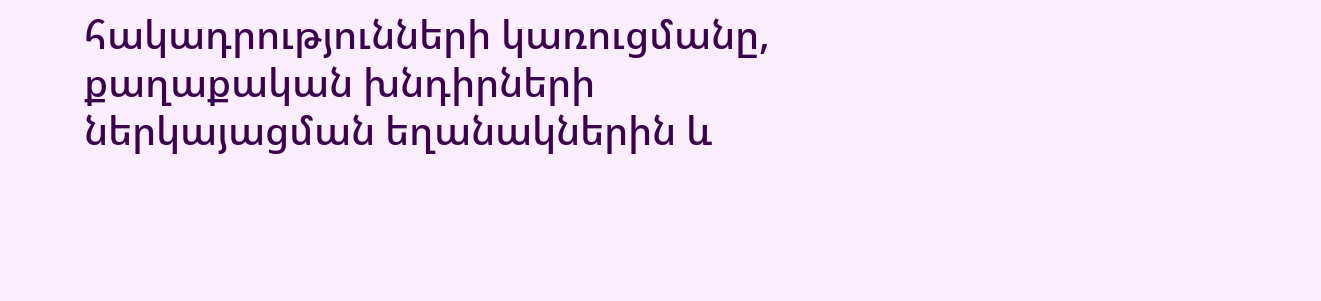հակադրությունների կառուցմանը, քաղաքական խնդիրների ներկայացման եղանակներին և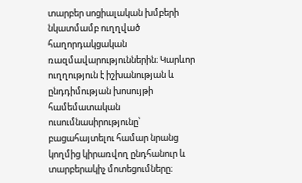տարբեր սոցիալական խմբերի նկատմամբ ուղղված հաղորդակցական ռազմավարություններին։ Կարևոր ուղղություն է իշխանության և ընդդիմության խոսույթի համեմատական ուսումնասիրությունը՝ բացահայտելու համար նրանց կողմից կիրառվող ընդհանուր և տարբերակիչ մոտեցումները։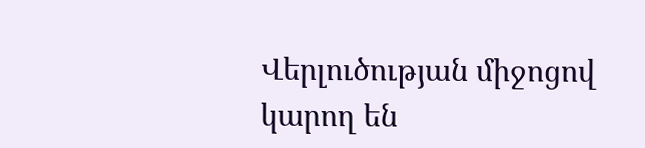Վերլուծության միջոցով կարող են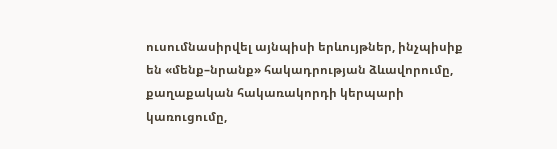ուսումնասիրվել այնպիսի երևույթներ, ինչպիսիք են «մենք–նրանք» հակադրության ձևավորումը, քաղաքական հակառակորդի կերպարի կառուցումը,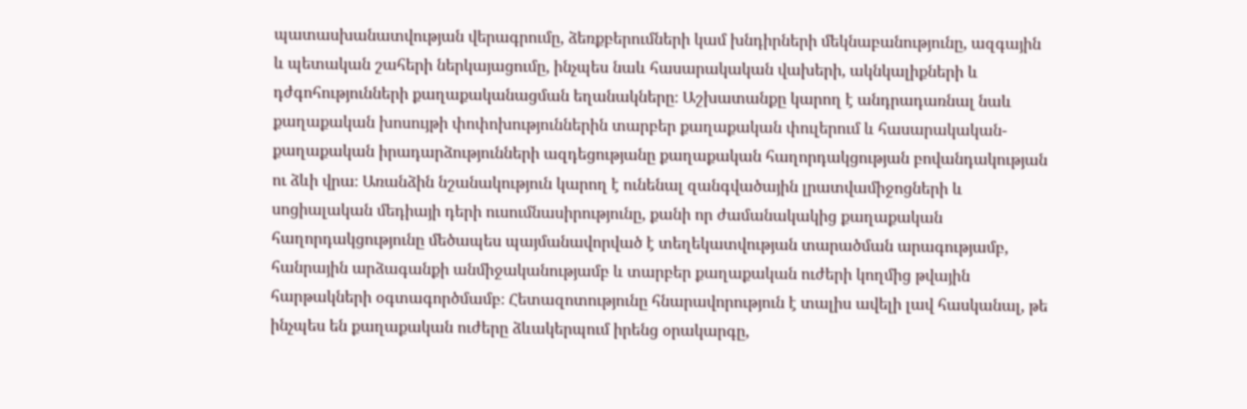պատասխանատվության վերագրումը, ձեռքբերումների կամ խնդիրների մեկնաբանությունը, ազգային և պետական շահերի ներկայացումը, ինչպես նաև հասարակական վախերի, ակնկալիքների և դժգոհությունների քաղաքականացման եղանակները։ Աշխատանքը կարող է անդրադառնալ նաև քաղաքական խոսույթի փոփոխություններին տարբեր քաղաքական փուլերում և հասարակական-քաղաքական իրադարձությունների ազդեցությանը քաղաքական հաղորդակցության բովանդակության ու ձևի վրա։ Առանձին նշանակություն կարող է ունենալ զանգվածային լրատվամիջոցների և սոցիալական մեդիայի դերի ուսումնասիրությունը, քանի որ ժամանակակից քաղաքական հաղորդակցությունը մեծապես պայմանավորված է տեղեկատվության տարածման արագությամբ, հանրային արձագանքի անմիջականությամբ և տարբեր քաղաքական ուժերի կողմից թվային հարթակների օգտագործմամբ։ Հետազոտությունը հնարավորություն է տալիս ավելի լավ հասկանալ, թե ինչպես են քաղաքական ուժերը ձևակերպում իրենց օրակարգը,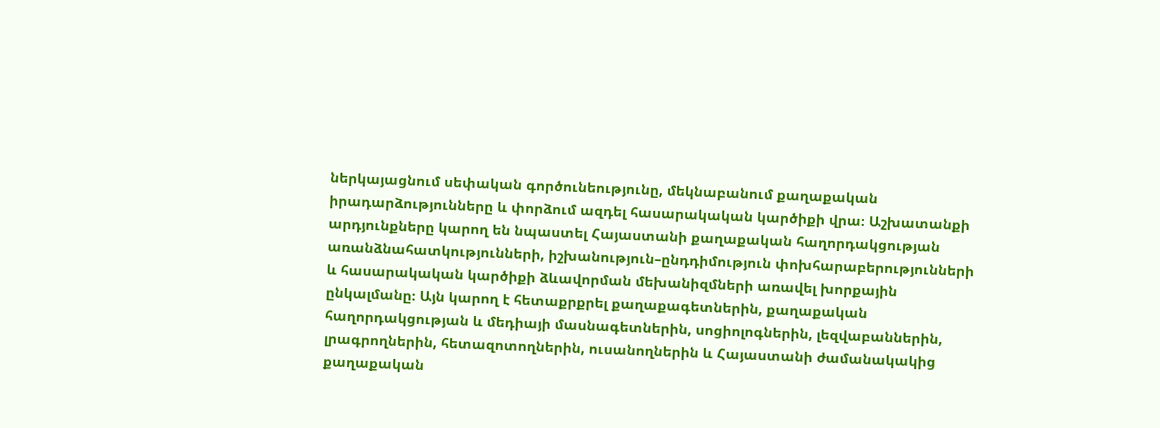ներկայացնում սեփական գործունեությունը, մեկնաբանում քաղաքական իրադարձությունները և փորձում ազդել հասարակական կարծիքի վրա։ Աշխատանքի արդյունքները կարող են նպաստել Հայաստանի քաղաքական հաղորդակցության առանձնահատկությունների, իշխանություն–ընդդիմություն փոխհարաբերությունների և հասարակական կարծիքի ձևավորման մեխանիզմների առավել խորքային ընկալմանը։ Այն կարող է հետաքրքրել քաղաքագետներին, քաղաքական հաղորդակցության և մեդիայի մասնագետներին, սոցիոլոգներին, լեզվաբաններին, լրագրողներին, հետազոտողներին, ուսանողներին և Հայաստանի ժամանակակից քաղաքական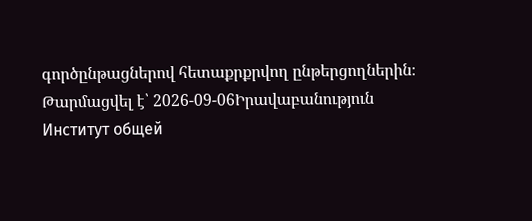գործընթացներով հետաքրքրվող ընթերցողներին։
Թարմացվել է՝ 2026-09-06Իրավաբանություն
Институт общей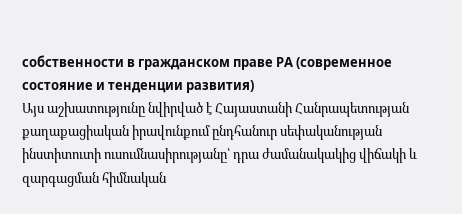собственности в гражданском праве РА (современное состояние и тенденции развития)
Այս աշխատությունը նվիրված է Հայաստանի Հանրապետության քաղաքացիական իրավունքում ընդհանուր սեփականության ինստիտուտի ուսումնասիրությանը՝ դրա ժամանակակից վիճակի և զարգացման հիմնական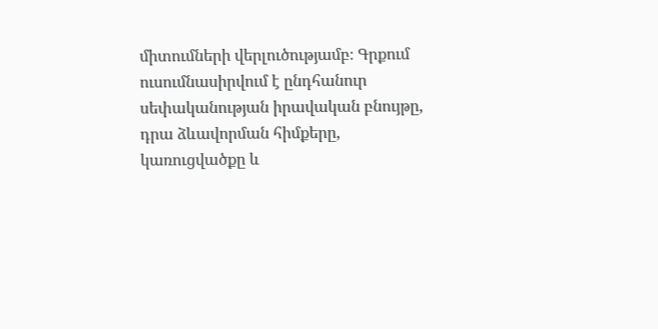միտումների վերլուծությամբ։ Գրքում ուսումնասիրվում է ընդհանուր սեփականության իրավական բնույթը, դրա ձևավորման հիմքերը, կառուցվածքը և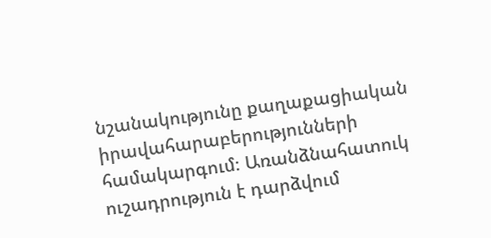նշանակությունը քաղաքացիական իրավահարաբերությունների համակարգում։ Առանձնահատուկ ուշադրություն է դարձվում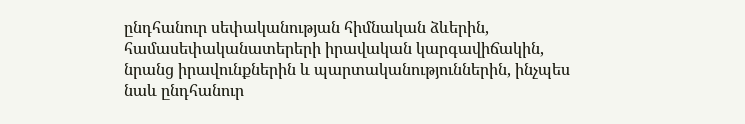ընդհանուր սեփականության հիմնական ձևերին, համասեփականատերերի իրավական կարգավիճակին, նրանց իրավունքներին և պարտականություններին, ինչպես նաև ընդհանուր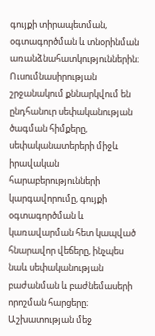գույքի տիրապետման, օգտագործման և տնօրինման առանձնահատկություններին։ Ուսումնասիրության շրջանակում քննարկվում են ընդհանուր սեփականության ծագման հիմքերը, սեփականատերերի միջև իրավական հարաբերությունների կարգավորումը, գույքի օգտագործման և կառավարման հետ կապված հնարավոր վեճերը, ինչպես նաև սեփականության բաժանման և բաժնեմասերի որոշման հարցերը։ Աշխատության մեջ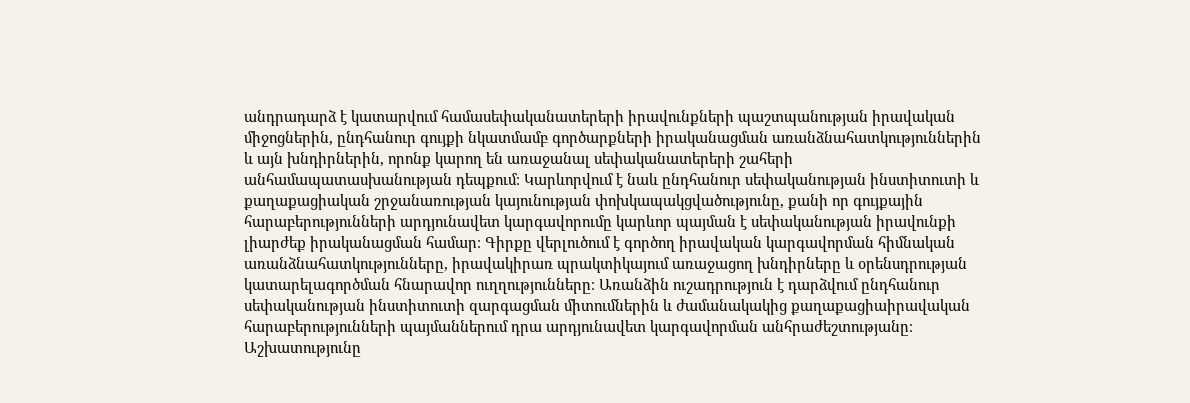անդրադարձ է կատարվում համասեփականատերերի իրավունքների պաշտպանության իրավական միջոցներին, ընդհանուր գույքի նկատմամբ գործարքների իրականացման առանձնահատկություններին և այն խնդիրներին, որոնք կարող են առաջանալ սեփականատերերի շահերի անհամապատասխանության դեպքում։ Կարևորվում է նաև ընդհանուր սեփականության ինստիտուտի և քաղաքացիական շրջանառության կայունության փոխկապակցվածությունը, քանի որ գույքային հարաբերությունների արդյունավետ կարգավորումը կարևոր պայման է սեփականության իրավունքի լիարժեք իրականացման համար։ Գիրքը վերլուծում է գործող իրավական կարգավորման հիմնական առանձնահատկությունները, իրավակիրառ պրակտիկայում առաջացող խնդիրները և օրենսդրության կատարելագործման հնարավոր ուղղությունները։ Առանձին ուշադրություն է դարձվում ընդհանուր սեփականության ինստիտուտի զարգացման միտումներին և ժամանակակից քաղաքացիաիրավական հարաբերությունների պայմաններում դրա արդյունավետ կարգավորման անհրաժեշտությանը։ Աշխատությունը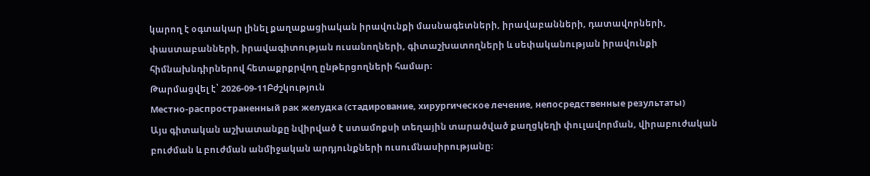կարող է օգտակար լինել քաղաքացիական իրավունքի մասնագետների, իրավաբանների, դատավորների, փաստաբանների, իրավագիտության ուսանողների, գիտաշխատողների և սեփականության իրավունքի հիմնախնդիրներով հետաքրքրվող ընթերցողների համար։
Թարմացվել է՝ 2026-09-11Բժշկություն
Местно-распространенный рак желудка (стадирование, хирургическое лечение, непосредственные результаты)
Այս գիտական աշխատանքը նվիրված է ստամոքսի տեղային տարածված քաղցկեղի փուլավորման, վիրաբուժական բուժման և բուժման անմիջական արդյունքների ուսումնասիրությանը։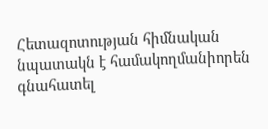Հետազոտության հիմնական նպատակն է համակողմանիորեն գնահատել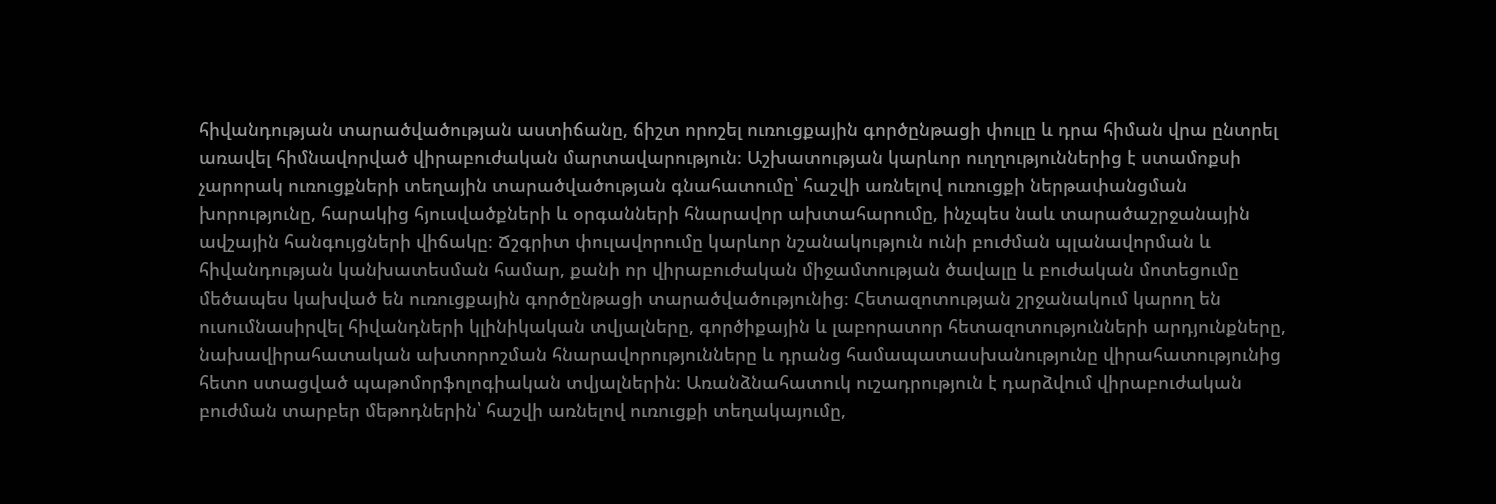հիվանդության տարածվածության աստիճանը, ճիշտ որոշել ուռուցքային գործընթացի փուլը և դրա հիման վրա ընտրել առավել հիմնավորված վիրաբուժական մարտավարություն։ Աշխատության կարևոր ուղղություններից է ստամոքսի չարորակ ուռուցքների տեղային տարածվածության գնահատումը՝ հաշվի առնելով ուռուցքի ներթափանցման խորությունը, հարակից հյուսվածքների և օրգանների հնարավոր ախտահարումը, ինչպես նաև տարածաշրջանային ավշային հանգույցների վիճակը։ Ճշգրիտ փուլավորումը կարևոր նշանակություն ունի բուժման պլանավորման և հիվանդության կանխատեսման համար, քանի որ վիրաբուժական միջամտության ծավալը և բուժական մոտեցումը մեծապես կախված են ուռուցքային գործընթացի տարածվածությունից։ Հետազոտության շրջանակում կարող են ուսումնասիրվել հիվանդների կլինիկական տվյալները, գործիքային և լաբորատոր հետազոտությունների արդյունքները, նախավիրահատական ախտորոշման հնարավորությունները և դրանց համապատասխանությունը վիրահատությունից հետո ստացված պաթոմորֆոլոգիական տվյալներին։ Առանձնահատուկ ուշադրություն է դարձվում վիրաբուժական բուժման տարբեր մեթոդներին՝ հաշվի առնելով ուռուցքի տեղակայումը,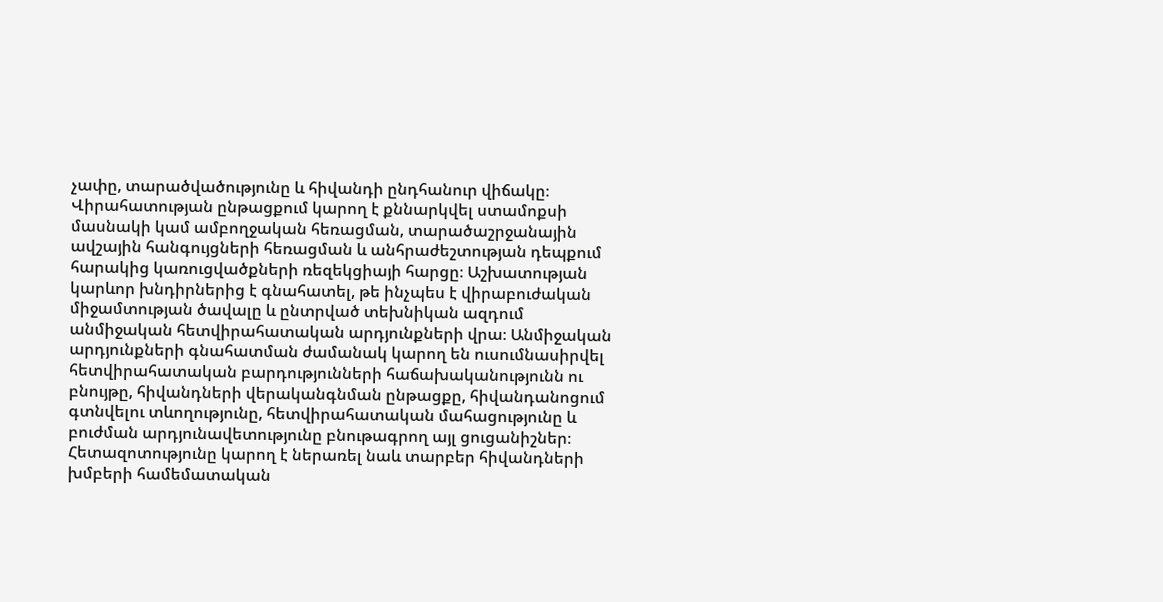չափը, տարածվածությունը և հիվանդի ընդհանուր վիճակը։ Վիրահատության ընթացքում կարող է քննարկվել ստամոքսի մասնակի կամ ամբողջական հեռացման, տարածաշրջանային ավշային հանգույցների հեռացման և անհրաժեշտության դեպքում հարակից կառուցվածքների ռեզեկցիայի հարցը։ Աշխատության կարևոր խնդիրներից է գնահատել, թե ինչպես է վիրաբուժական միջամտության ծավալը և ընտրված տեխնիկան ազդում անմիջական հետվիրահատական արդյունքների վրա։ Անմիջական արդյունքների գնահատման ժամանակ կարող են ուսումնասիրվել հետվիրահատական բարդությունների հաճախականությունն ու բնույթը, հիվանդների վերականգնման ընթացքը, հիվանդանոցում գտնվելու տևողությունը, հետվիրահատական մահացությունը և բուժման արդյունավետությունը բնութագրող այլ ցուցանիշներ։ Հետազոտությունը կարող է ներառել նաև տարբեր հիվանդների խմբերի համեմատական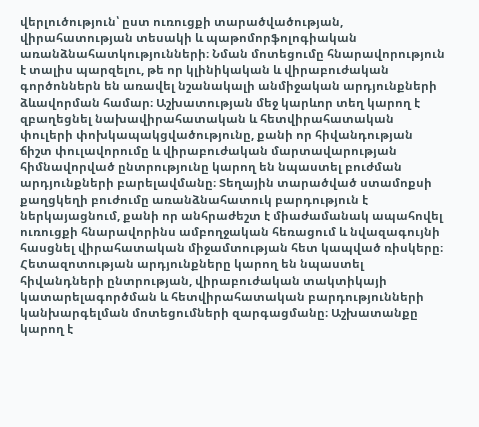վերլուծություն՝ ըստ ուռուցքի տարածվածության, վիրահատության տեսակի և պաթոմորֆոլոգիական առանձնահատկությունների։ Նման մոտեցումը հնարավորություն է տալիս պարզելու, թե որ կլինիկական և վիրաբուժական գործոններն են առավել նշանակալի անմիջական արդյունքների ձևավորման համար։ Աշխատության մեջ կարևոր տեղ կարող է զբաղեցնել նախավիրահատական և հետվիրահատական փուլերի փոխկապակցվածությունը, քանի որ հիվանդության ճիշտ փուլավորումը և վիրաբուժական մարտավարության հիմնավորված ընտրությունը կարող են նպաստել բուժման արդյունքների բարելավմանը։ Տեղային տարածված ստամոքսի քաղցկեղի բուժումը առանձնահատուկ բարդություն է ներկայացնում, քանի որ անհրաժեշտ է միաժամանակ ապահովել ուռուցքի հնարավորինս ամբողջական հեռացում և նվազագույնի հասցնել վիրահատական միջամտության հետ կապված ռիսկերը։ Հետազոտության արդյունքները կարող են նպաստել հիվանդների ընտրության, վիրաբուժական տակտիկայի կատարելագործման և հետվիրահատական բարդությունների կանխարգելման մոտեցումների զարգացմանը։ Աշխատանքը կարող է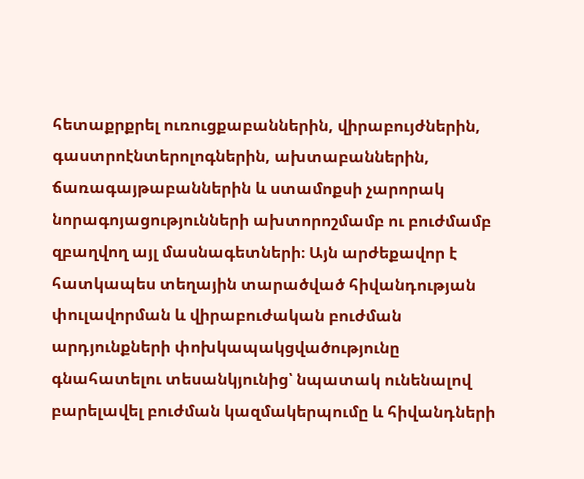հետաքրքրել ուռուցքաբաններին, վիրաբույժներին, գաստրոէնտերոլոգներին, ախտաբաններին, ճառագայթաբաններին և ստամոքսի չարորակ նորագոյացությունների ախտորոշմամբ ու բուժմամբ զբաղվող այլ մասնագետների։ Այն արժեքավոր է հատկապես տեղային տարածված հիվանդության փուլավորման և վիրաբուժական բուժման արդյունքների փոխկապակցվածությունը գնահատելու տեսանկյունից՝ նպատակ ունենալով բարելավել բուժման կազմակերպումը և հիվանդների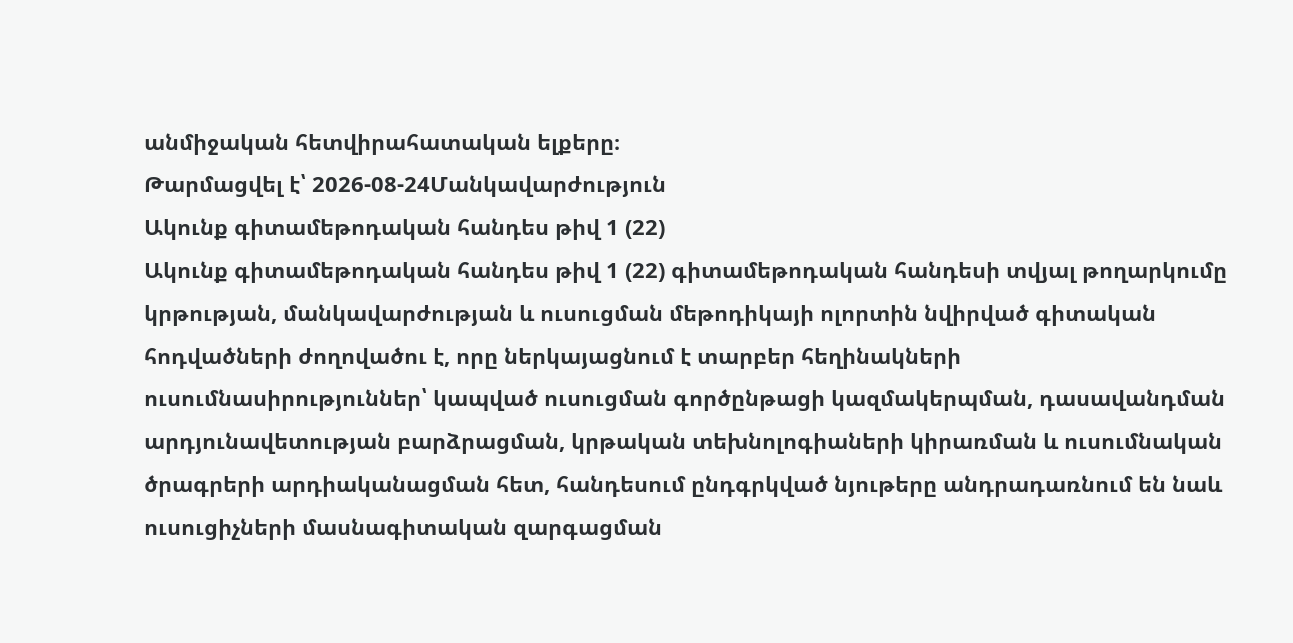անմիջական հետվիրահատական ելքերը։
Թարմացվել է՝ 2026-08-24Մանկավարժություն
Ակունք գիտամեթոդական հանդես թիվ 1 (22)
Ակունք գիտամեթոդական հանդես թիվ 1 (22) գիտամեթոդական հանդեսի տվյալ թողարկումը կրթության, մանկավարժության և ուսուցման մեթոդիկայի ոլորտին նվիրված գիտական հոդվածների ժողովածու է, որը ներկայացնում է տարբեր հեղինակների ուսումնասիրություններ՝ կապված ուսուցման գործընթացի կազմակերպման, դասավանդման արդյունավետության բարձրացման, կրթական տեխնոլոգիաների կիրառման և ուսումնական ծրագրերի արդիականացման հետ, հանդեսում ընդգրկված նյութերը անդրադառնում են նաև ուսուցիչների մասնագիտական զարգացման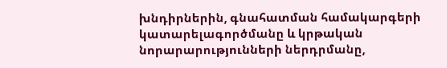խնդիրներին, գնահատման համակարգերի կատարելագործմանը և կրթական նորարարությունների ներդրմանը,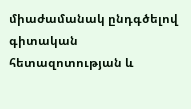միաժամանակ ընդգծելով գիտական հետազոտության և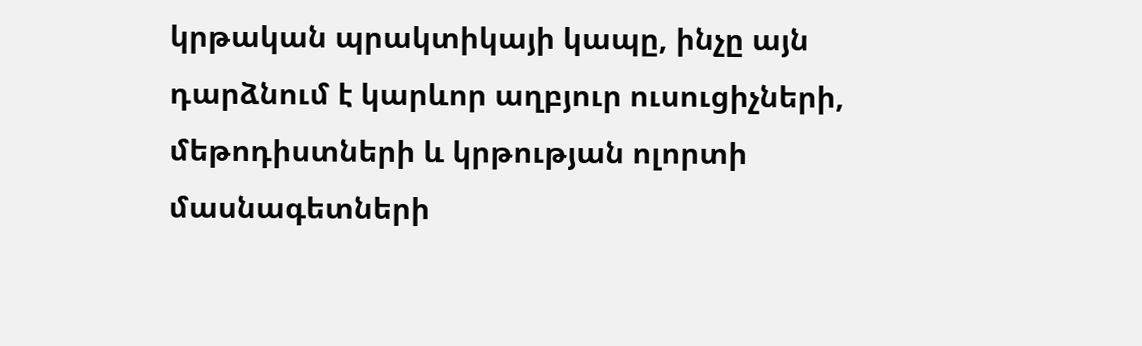կրթական պրակտիկայի կապը, ինչը այն դարձնում է կարևոր աղբյուր ուսուցիչների, մեթոդիստների և կրթության ոլորտի մասնագետների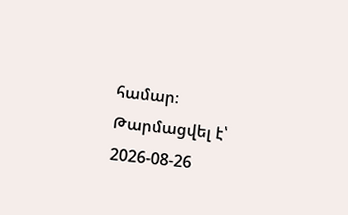համար։
Թարմացվել է՝ 2026-08-26